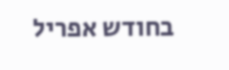בחודש אפריל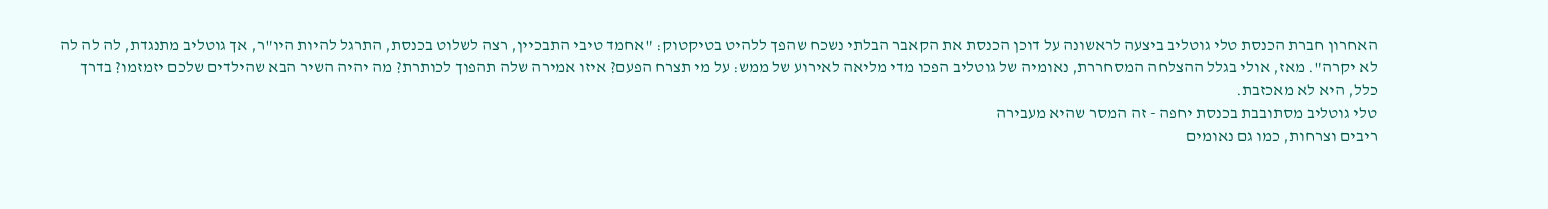האחרון חברת הכנסת טלי גוטליב ביצעה לראשונה על דוכן הכנסת את הקאבר הבלתי נשכח שהפך ללהיט בטיקטוק: "אחמד טיבי התבכיין, רצה לשלוט בכנסת, התרגל להיות היו"ר, אך גוטליב מתנגדת, לה לה לה לא יקרה". מאז, אולי בגלל ההצלחה המסחררת, נאומיה של גוטליב הפכו מדי מליאה לאירוע של ממש: על מי תצרח הפעם? איזו אמירה שלה תהפוך לכותרת? מה יהיה השיר הבא שהילדים שלכם יזמזמו? בדרך כלל, היא לא מאכזבת.
טלי גוטליב מסתובבת בכנסת יחפה - זה המסר שהיא מעבירה
ריבים וצרחות, כמו גם נאומים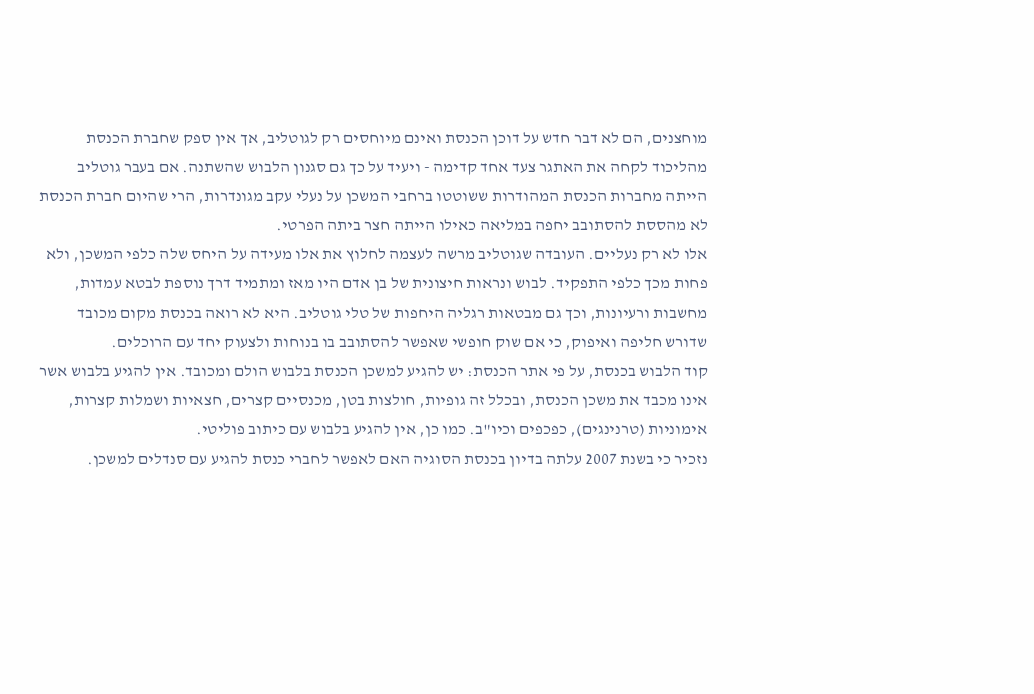מוחצנים, הם לא דבר חדש על דוכן הכנסת ואינם מיוחסים רק לגוטליב, אך אין ספק שחברת הכנסת מהליכוד לקחה את האתגר צעד אחד קדימה - ויעיד על כך גם סגנון הלבוש שהשתנה. אם בעבר גוטליב הייתה מחברות הכנסת המהודרות ששוטטו ברחבי המשכן על נעלי עקב מגונדרות, הרי שהיום חברת הכנסת לא מהססת להסתובב יחפה במליאה כאילו הייתה חצר ביתה הפרטי.
אלו לא רק נעליים. העובדה שגוטליב מרשה לעצמה לחלוץ את אלו מעידה על היחס שלה כלפי המשכן, ולא פחות מכך כלפי התפקיד. לבוש ונראות חיצונית של בן אדם היו מאז ומתמיד דרך נוספת לבטא עמדות, מחשבות ורעיונות, וכך גם מבטאות רגליה היחפות של טלי גוטליב. היא לא רואה בכנסת מקום מכובד שדורש חליפה ואיפוק, כי אם שוק חופשי שאפשר להסתובב בו בנוחות ולצעוק יחד עם הרוכלים.
קוד הלבוש בכנסת, על פי אתר הכנסת: יש להגיע למשכן הכנסת בלבוש הולם ומכובד. אין להגיע בלבוש אשר אינו מכבד את משכן הכנסת, ובכלל זה גופיות, חולצות בטן, מכנסיים קצרים, חצאיות ושמלות קצרות, אימוניות (טרנינגים), כפכפים וכיו"ב. כמו כן, אין להגיע בלבוש עם כיתוב פוליטי.
נזכיר כי בשנת 2007 עלתה בדיון בכנסת הסוגיה האם לאפשר לחברי כנסת להגיע עם סנדלים למשכן.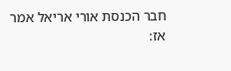חבר הכנסת אורי אריאל אמר אז: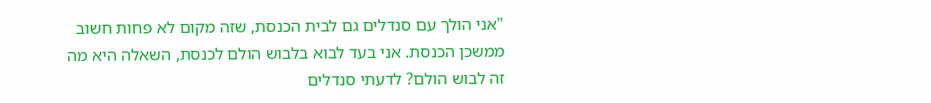"אני הולך עם סנדלים גם לבית הכנסת, שזה מקום לא פחות חשוב ממשכן הכנסת. אני בעד לבוא בלבוש הולם לכנסת, השאלה היא מה זה לבוש הולם? לדעתי סנדלים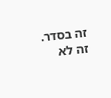זה בסדר. זה לא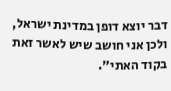דבר יוצא דופן במדינת ישראל, ולכן אני חושב שיש לאשר זאת בקוד האתי".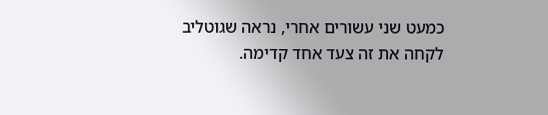כמעט שני עשורים אחרי, נראה שגוטליב לקחה את זה צעד אחד קדימה.